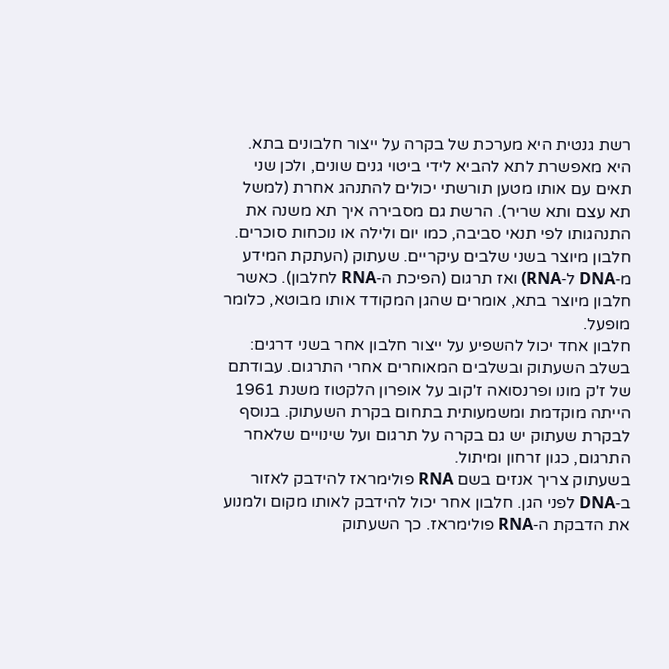רשת גנטית היא מערכת של בקרה על ייצור חלבונים בתא. היא מאפשרת לתא להביא לידי ביטוי גנים שונים, ולכן שני תאים עם אותו מטען תורשתי יכולים להתנהג אחרת (למשל תא עצם ותא שריר). הרשת גם מסבירה איך תא משנה את התנהגותו לפי תנאי סביבה, כמו יום ולילה או נוכחות סוכרים.
חלבון מיוצר בשני שלבים עיקריים. שעתוק (העתקת המידע מ‑DNA ל‑RNA) ואז תרגום (הפיכת ה‑RNA לחלבון). כאשר חלבון מיוצר בתא, אומרים שהגן המקודד אותו מבוטא, כלומר מופעל.
חלבון אחד יכול להשפיע על ייצור חלבון אחר בשני דרגים: בשלב השעתוק ובשלבים המאוחרים אחרי התרגום. עבודתם של ז'ק מונו ופרנסואה ז'קוב על אופרון הלקטוז משנת 1961 הייתה מוקדמת ומשמעותית בתחום בקרת השעתוק. בנוסף לבקרת שעתוק יש גם בקרה על תרגום ועל שינויים שלאחר התרגום, כגון זרחון ומיתול.
בשעתוק צריך אנזים בשם RNA פולימראז להידבק לאזור ב‑DNA לפני הגן. חלבון אחר יכול להידבק לאותו מקום ולמנוע את הדבקת ה‑RNA פולימראז. כך השעתוק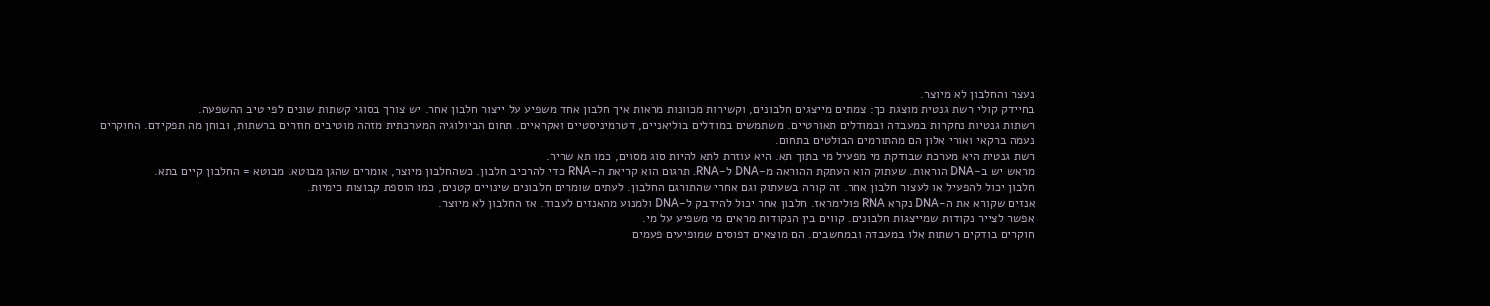נעצר והחלבון לא מיוצר.
בחיידק קולי רשת גנטית מוצגת כך: צמתים מייצגים חלבונים, וקשירות מכוונות מראות איך חלבון אחד משפיע על ייצור חלבון אחר. יש צורך בסוגי קשתות שונים לפי טיב ההשפעה.
רשתות גנטיות נחקרות במעבדה ובמודלים תאורטיים. משתמשים במודלים בוליאניים, דטרמיניסטיים ואקראיים. תחום הביולוגיה המערכתית מזהה מוטיבים חוזרים ברשתות, ובוחן מה תפקידם. החוקרים נעמה ברקאי ואורי אלון הם מהתורמים הבולטים בתחום.
רשת גנטית היא מערכת שבודקת מי מפעיל מי בתוך תא. היא עוזרת לתא להיות סוג מסוים, כמו תא שריר.
מראש יש ב‑DNA הוראות. שעתוק הוא העתקת ההוראה מ‑DNA ל‑RNA. תרגום הוא קריאת ה‑RNA כדי להרכיב חלבון. כשהחלבון מיוצר, אומרים שהגן מבוטא. מבוטא = החלבון קיים בתא.
חלבון יכול להפעיל או לעצור חלבון אחר. זה קורה בשעתוק וגם אחרי שהתורגם החלבון. לעתים שומרים חלבונים שינויים קטנים, כמו הוספת קבוצות כימיות.
אנזים שקורא את ה‑DNA נקרא RNA פולימראז. חלבון אחר יכול להידבק ל‑DNA ולמנוע מהאנזים לעבוד. אז החלבון לא מיוצר.
אפשר לצייר נקודות שמייצגות חלבונים. קווים בין הנקודות מראים מי משפיע על מי.
חוקרים בודקים רשתות אלו במעבדה ובמחשבים. הם מוצאים דפוסים שמופיעים פעמים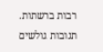רבות ברשתות.
תגובות גולשים